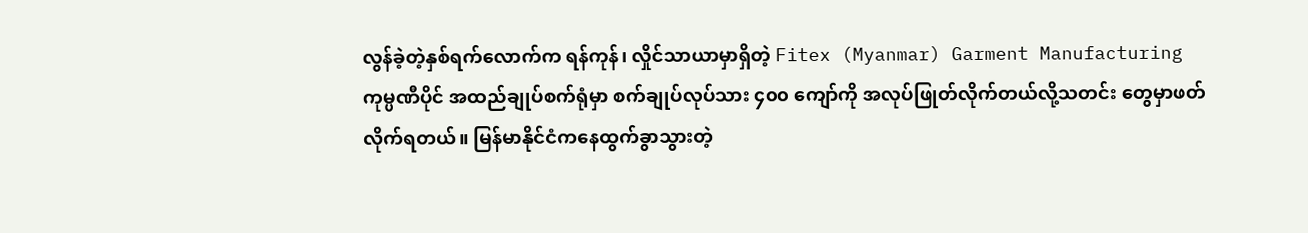လွန်ခဲ့တဲ့နှစ်ရက်လောက်က ရန်ကုန်၊ လှိုင်သာယာမှာရှိတဲ့ Fitex (Myanmar) Garment Manufacturing ကုမ္ပဏီပိုင် အထည်ချုပ်စက်ရုံမှာ စက်ချုပ်လုပ်သား ၄၀၀ ကျော်ကို အလုပ်ဖြုတ်လိုက်တယ်လို့သတင်း တွေမှာဖတ်လိုက်ရတယ်။ မြန်မာနိုင်ငံကနေထွက်ခွာသွားတဲ့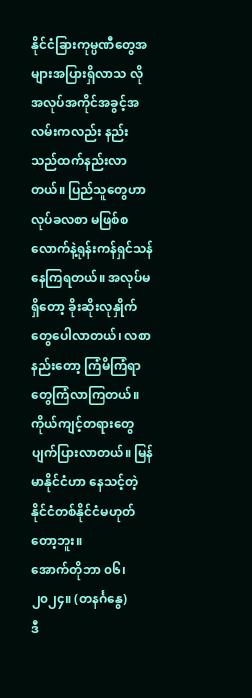နိုင်ငံခြားကုမ္ပဏီတွေအများအပြားရှိလာသ လို အလုပ်အကိုင်အခွင့်အလမ်းကလည်း နည်းသည်ထက်နည်းလာတယ်။ ပြည်သူတွေဟာ လုပ်ခလစာ မဖြစ်စလောက်နဲ့ရုန်းကန်ရှင်သန်နေကြရတယ်။ အလုပ်မရှိတော့ ခိုးဆိုးလုနှိုက်တွေပေါလာတယ်၊ လစာ နည်းတော့ ကြံမိကြံရာတွေကြံလာကြတယ်။ ကိုယ်ကျင့်တရားတွေပျက်ပြားလာတယ်။ မြန်မာနိုင်ငံဟာ နေသင့်တဲ့နိုင်ငံတစ်နိုင်ငံမဟုတ်တော့ဘူး။
အောက်တိုဘာ ၀၆၊ ၂၀၂၄။ (တနင်္ဂနွေ)
ဒီ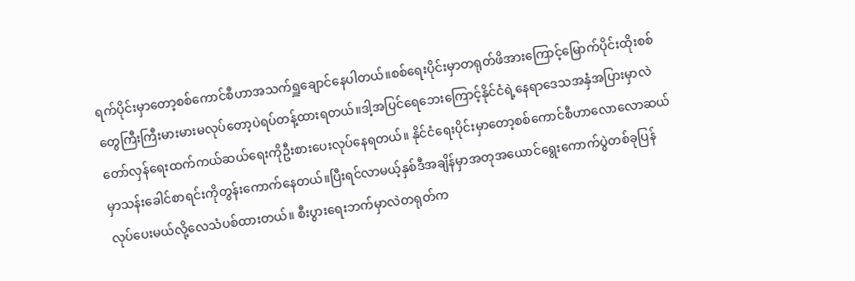ရက်ပိုင်းမှာတော့စစ်ကောင်စီဟာအသက်ရှူချောင်နေပါတယ်။စစ်ရေးပိုင်းမှာတရုတ်ဖိအားကြောင့်မြောက်ပိုင်းထိုးစစ်တွေကြီးကြီးမားမားမလုပ်တော့ပဲရပ်တန့်ထားရတယ်။ဒါ့အပြင်ရေဘေးကြောင့်နိုင်ငံရဲ့နေရာဒေသအနှံအပြားမှာလဲတော်လှန်ရေးထက်ကယ်ဆယ်ရေးကိုဦးစားပေးလုပ်နေရတယ်။ နိုင်ငံရေးပိုင်းမှာတော့စစ်ကောင်စီဟာလောလောဆယ်မှာသန်းခေါင်စာရင်းကိုတွန်းကောက်နေတယ်။ပြီးရင်လာမယ့်နှစ်ဒီအချိန်မှာအတုအယောင်ရွေးကောက်ပွဲတစ်ခုပြန်လုပ်ပေးမယ်လို့လေသံပစ်ထားတယ်။ စီးပွားရေးဘက်မှာလဲတရုတ်က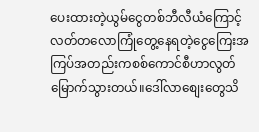ပေးထားတဲ့ယွမ်ငွေတစ်ဘီလီယံကြောင့်လတ်တလောကြုံတွေ့နေရတဲ့ငွေကြေးအကြပ်အတည်းကစစ်ကောင်စီဟာလွတ်မြောက်သွားတယ်။ဒေါ်လာစျေးတွေသိ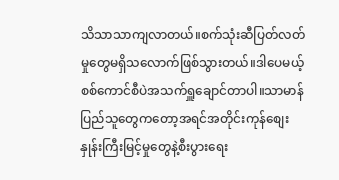သိသာသာကျလာတယ်။စက်သုံးဆီပြတ်လတ်မှုတွေမရှိသလောက်ဖြစ်သွားတယ်။ဒါပေမယ့်စစ်ကောင်စီပဲအသက်ရှူချောင်တာပါ။သာမာန်ပြည်သူတွေကတော့အရင်အတိုင်းကုန်စျေးနှုန်းကြီးမြင့်မှုတွေနဲ့စီးပွားရေး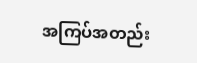အကြပ်အတည်း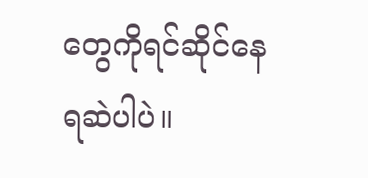တွေကိုရင်ဆိုင်နေရဆဲပါပဲ။